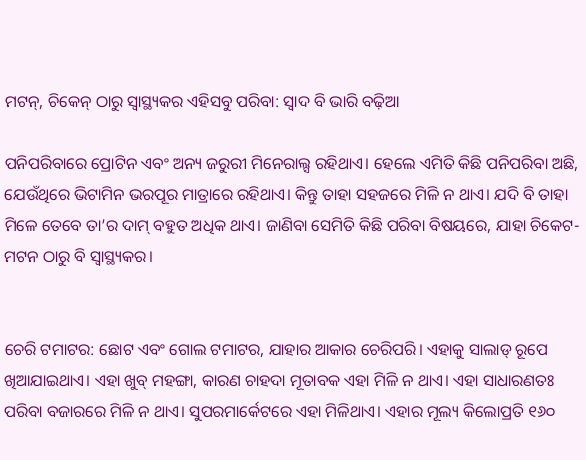ମଟନ୍‌, ଚିକେନ୍‌ ଠାରୁ ସ୍ବାସ୍ଥ୍ୟକର ଏହିସବୁ ପରିବା: ସ୍ବାଦ ବି ଭାରି ବଢ଼ିଆ

ପନିପରିବାରେ ପ୍ରୋଟିନ ଏବଂ ଅନ୍ୟ ଜରୁରୀ ମିନେରାଲ୍ସ ରହିଥାଏ। ହେଲେ ଏମିତି କିଛି ପନିପରିବା ଅଛି, ଯେଉଁଥିରେ ଭିଟାମିନ ଭରପୂର ମାତ୍ରାରେ ରହିଥାଏ। କିନ୍ତୁ ତାହା ସହଜରେ ମିଳି ନ ଥାଏ। ଯଦି ବି ତାହା ମିଳେ ତେବେ ତା’ର ଦାମ୍‌ ବହୁତ ଅଧିକ ଥାଏ। ଜାଣିବା ସେମିତି କିଛି ପରିବା ବିଷୟରେ, ଯାହା ଚିକେଟ-ମଟନ ଠାରୁ ବି ସ୍ବାସ୍ଥ୍ୟକର।


ଚେରି ଟମାଟର: ଛୋଟ ଏବଂ ଗୋଲ ଟମାଟର, ଯାହାର ଆକାର ଚେରିପରି। ଏହାକୁ ସାଲାଡ୍‌ ରୂପେ ଖିଆଯାଇଥାଏ। ଏହା ଖୁବ୍‌ ମହଙ୍ଗା, କାରଣ ଚାହଦା ମୂତାବକ ଏହା ମିଳି ନ ଥାଏ। ଏହା ସାଧାରଣତଃ ପରିବା ବଜାରରେ ମିଳି ନ ଥାଏ। ସୁପରମାର୍କେଟରେ ଏହା ମିଳିଥାଏ। ଏହାର ମୂଲ୍ୟ କିଲୋପ୍ରତି ୧୬୦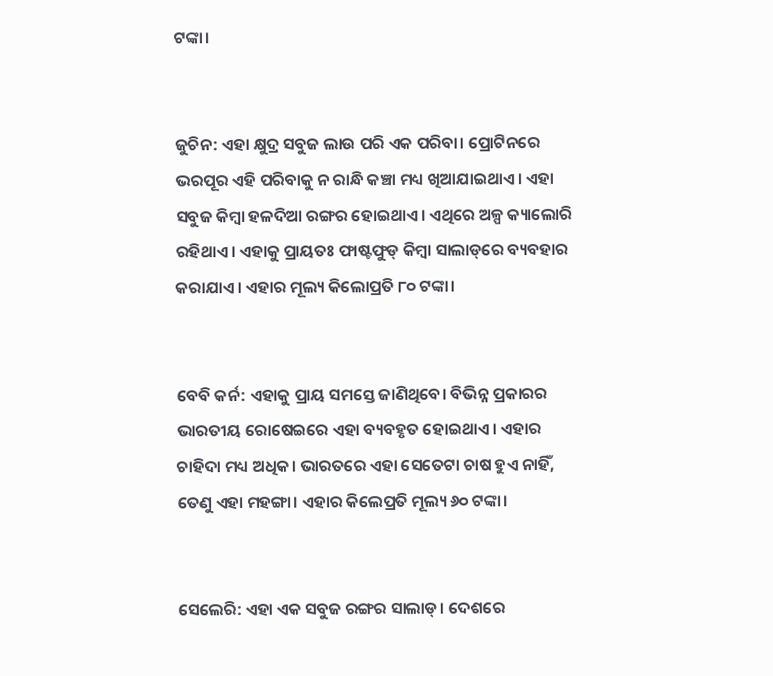ଟଙ୍କା।


ଜୁଚିନ: ଏହା କ୍ଷୁଦ୍ର ସବୁଜ ଲାଉ ପରି ଏକ ପରିବା। ପ୍ରୋଟିନରେ ଭରପୂର ଏହି ପରିବାକୁ ନ ରାନ୍ଧି କଞ୍ଚା ମଧ୍ୟ ଖିଆଯାଇଥାଏ। ଏହା ସବୁଜ କିମ୍ବା ହଳଦିଆ ରଙ୍ଗର ହୋଇଥାଏ। ଏଥିରେ ଅଳ୍ପ କ୍ୟାଲୋରି ରହିଥାଏ। ଏହାକୁ ପ୍ରାୟତଃ ଫାଷ୍ଟଫୁଡ୍‌ କିମ୍ବା ସାଲାଡ୍‌ରେ ବ୍ୟବହାର କରାଯାଏ। ଏହାର ମୂଲ୍ୟ କିଲୋପ୍ରତି ୮୦ ଟଙ୍କା।


ବେବି କର୍ନ: ଏହାକୁ ପ୍ରାୟ ସମସ୍ତେ ଜାଣିଥିବେ। ବିଭିନ୍ନ ପ୍ରକାରର ଭାରତୀୟ ରୋଷେଇରେ ଏହା ବ୍ୟବହୃତ ହୋଇଥାଏ। ଏହାର ଚାହିଦା ମଧ୍ୟ ଅଧିକ। ଭାରତରେ ଏହା ସେତେଟା ଚାଷ ହୁଏ ନାହିଁ, ତେଣୁ ଏହା ମହଙ୍ଗା। ଏହାର କିଲେପ୍ରତି ମୂଲ୍ୟ ୬୦ ଟଙ୍କା।


ସେଲେରି: ଏହା ଏକ ସବୁଜ ରଙ୍ଗର ସାଲାଡ୍‌। ଦେଶରେ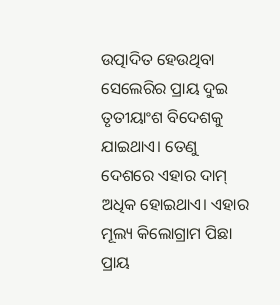ଉତ୍ପାଦିତ ହେଉଥିବା ସେଲେରିର ପ୍ରାୟ ଦୁଇ ତୃତୀୟାଂଶ ବିଦେଶକୁ ଯାଇଥାଏ। ତେଣୁ ଦେଶରେ ଏହାର ଦାମ୍‌ ଅଧିକ ହୋଇଥାଏ। ଏହାର ମୂଲ୍ୟ କିଲୋଗ୍ରାମ ପିଛା ପ୍ରାୟ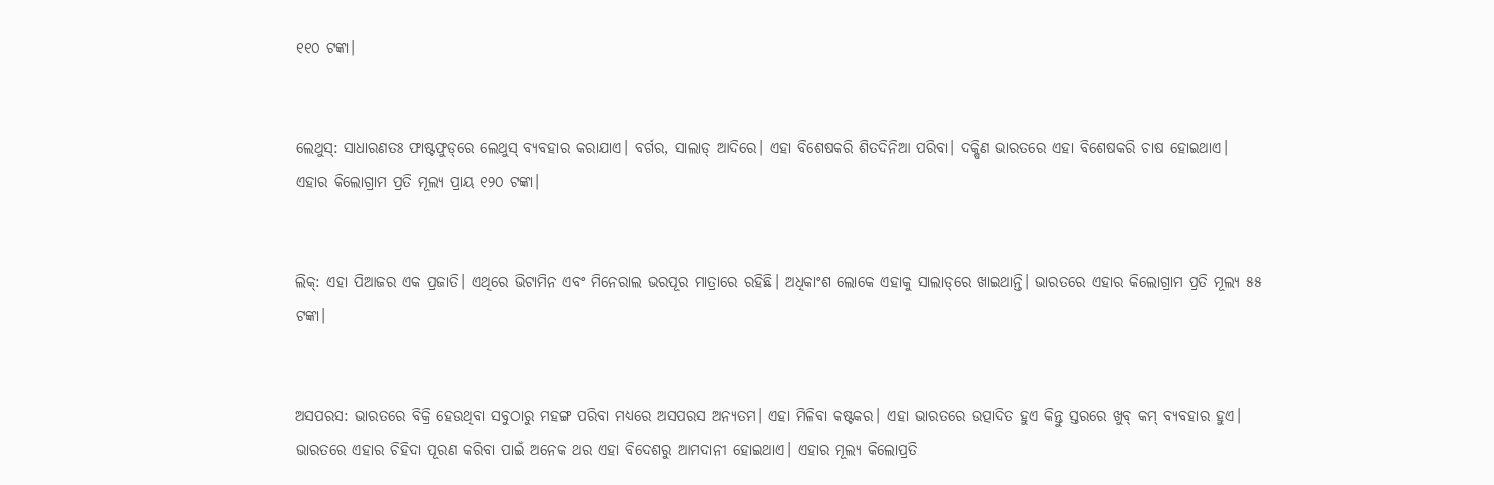୧୧୦ ଟଙ୍କା।


ଲେଥୁସ୍‌: ସାଧାରଣତଃ ଫାଷ୍ଟଫୁଡ୍‌ରେ ଲେଥୁସ୍‌ ବ୍ୟବହାର କରାଯାଏ। ବର୍ଗର, ସାଲାଡ୍‌ ଆଦିରେ। ଏହା ବିଶେଷକରି ଶିତଦିନିଆ ପରିବା। ଦକ୍ଷିଣ ଭାରତରେ ଏହା ବିଶେଷକରି ଚାଷ ହୋଇଥାଏ। ଏହାର କିଲୋଗ୍ରାମ ପ୍ରତି ମୂଲ୍ୟ ପ୍ରାୟ ୧୨୦ ଟଙ୍କା।


ଲିକ୍‌: ଏହା ପିଆଜର ଏକ ପ୍ରଜାତି। ଏଥିରେ ଭିଟାମିନ ଏବଂ ମିନେରାଲ ଭରପୂର ମାତ୍ରାରେ ରହିଛି। ଅଧିକାଂଶ ଲୋକେ ଏହାକୁ ସାଲାଡ୍‌ରେ ଖାଇଥାନ୍ତି। ଭାରତରେ ଏହାର କିଲୋଗ୍ରାମ ପ୍ରତି ମୂଲ୍ୟ ୫୫ ଟଙ୍କା।


ଅସପରସ: ଭାରତରେ ବିକ୍ରି ହେଉଥିବା ସବୁଠାରୁ ମହଙ୍ଗ ପରିବା ମଧ୍ୟରେ ଅସପରସ ଅନ୍ୟତମ। ଏହା ମିଳିବା କଷ୍ଟକର। ଏହା ଭାରତରେ ଉତ୍ପାଦିତ ହୁଏ କିନ୍ତୁ ସ୍ତରରେ ଖୁବ୍‌ କମ୍‌ ବ୍ୟବହାର ହୁଏ। ଭାରତରେ ଏହାର ଚିହିଦା ପୂରଣ କରିବା ପାଇଁ ଅନେକ ଥର ଏହା ବିଦେଶରୁ ଆମଦାନୀ ହୋଇଥାଏ। ଏହାର ମୂଲ୍ୟ କିଲୋପ୍ରତି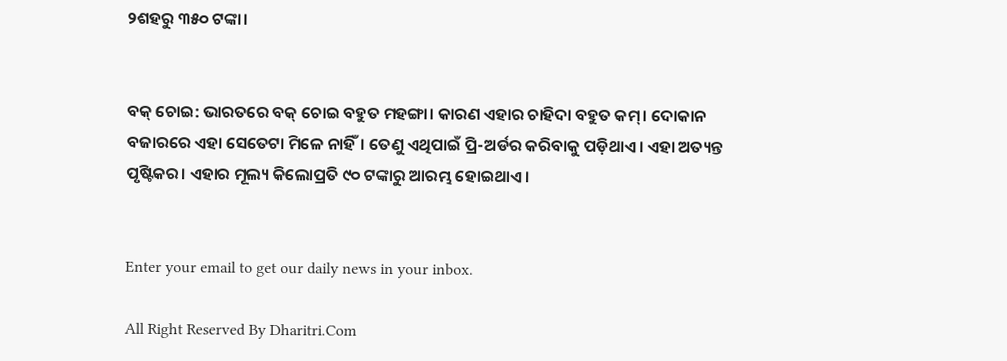୨ଶହରୁ ୩୫୦ ଟଙ୍କା।


ବକ୍‌ ଚୋଇ: ଭାରତରେ ବକ୍‌ ଚୋଇ ବହୁତ ମହଙ୍ଗା। କାରଣ ଏହାର ଚାହିଦା ବହୁତ କମ୍‌। ଦୋକାନ ବଜାରରେ ଏହା ସେତେଟା ମିଳେ ନାହିଁ। ତେଣୁ ଏଥିପାଇଁ ପ୍ରି-ଅର୍ଡର କରିବାକୁ ପଡ଼ିଥାଏ। ଏହା ଅତ୍ୟନ୍ତ ପୃଷ୍ଟିକର। ଏହାର ମୂଲ୍ୟ କିଲୋପ୍ରତି ୯୦ ଟଙ୍କାରୁ ଆରମ୍ଭ ହୋଇଥାଏ।


Enter your email to get our daily news in your inbox.

All Right Reserved By Dharitri.Com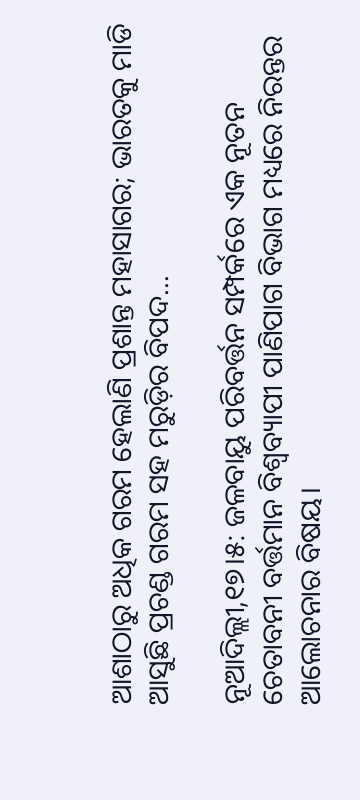ଆଶାଠାରୁ ଅଧିକ ଗରମ ହେଲାଣି ପ୍ରଶାନ୍ତ ମହାସାଗର; ଭାରତକୁ ମାଡି ଆସୁଛି ପ୍ରଚଣ୍ଡ ଗରମ ସହ ମରୁଡ଼ିର ବିପଦ…

ନୂଆଦିଲ୍ଲୀ,୧୭।୫: ଜଳବାୟୁ ପରିବର୍ତ୍ତନ ସମ୍ପର୍କରେ ଏକ ନୂତନ ଚେତାବନୀ ବର୍ତ୍ତମାନ ବିଶ୍ୱବ୍ୟାପୀ ପାଣିପାଗ ବିଭାଗ ମଧ୍ୟରେ ନିରନ୍ତର ଆଲୋଚନାର ବିଷୟ।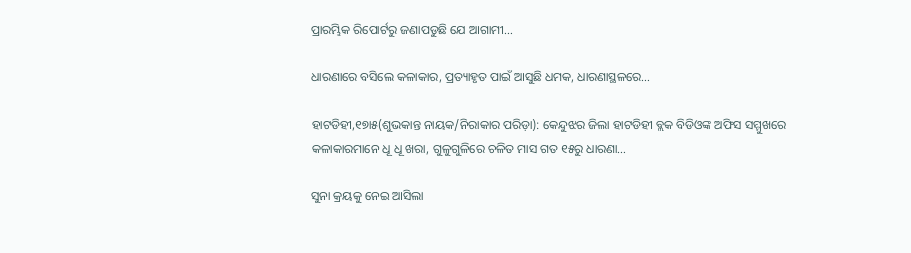ପ୍ରାରମ୍ଭିକ ରିପୋର୍ଟରୁ ଜଣାପଡୁଛି ଯେ ଆଗାମୀ…

ଧାରଣାରେ ବସିଲେ କଳାକାର, ପ୍ରତ୍ୟାହୃତ ପାଇଁ ଆସୁଛି ଧମକ, ଧାରଣାସ୍ଥଳରେ…

ହାଟଡିହୀ,୧୭ା୫(ଶୁଭକାନ୍ତ ନାୟକ/ନିରାକାର ପରିଡ଼ା): କେନ୍ଦୁଝର ଜିଲା ହାଟଡିହୀ ବ୍ଲକ ବିଡିଓଙ୍କ ଅଫିସ ସମ୍ମୁଖରେ କଳାକାରମାନେ ଧୂ ଧୂ ଖରା, ଗୁଳୁଗୁଳିରେ ଚଳିତ ମାସ ଗତ ୧୫ରୁ ଧାରଣା…

ସୁନା କ୍ରୟକୁ ନେଇ ଆସିଲା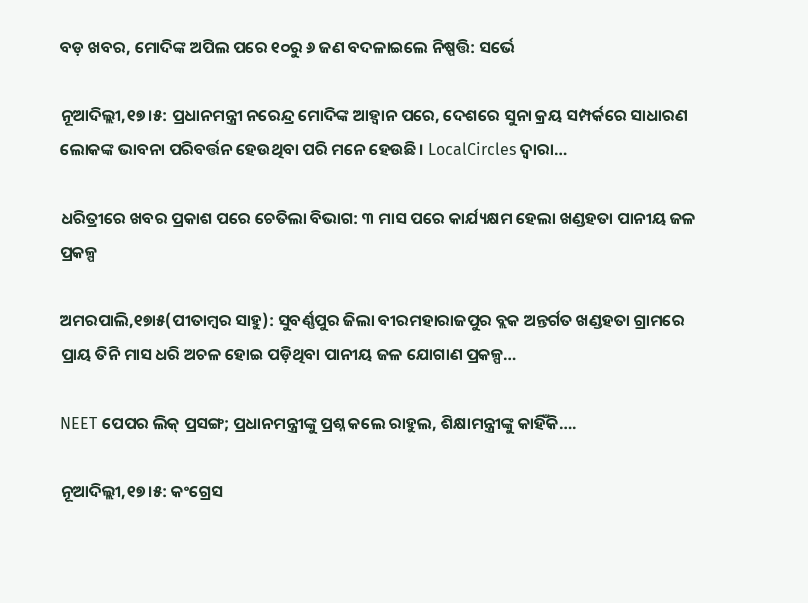ବଡ଼ ଖବର, ମୋଦିଙ୍କ ଅପିଲ ପରେ ୧୦ରୁ ୬ ଜଣ ବଦଳାଇଲେ ନିଷ୍ପତ୍ତି: ସର୍ଭେ

ନୂଆଦିଲ୍ଲୀ,୧୭।୫: ପ୍ରଧାନମନ୍ତ୍ରୀ ନରେନ୍ଦ୍ର ମୋଦିଙ୍କ ଆହ୍ବାନ ପରେ, ଦେଶରେ ସୁନା କ୍ରୟ ସମ୍ପର୍କରେ ସାଧାରଣ ଲୋକଙ୍କ ଭାବନା ପରିବର୍ତ୍ତନ ହେଉଥିବା ପରି ମନେ ହେଉଛି। LocalCircles ଦ୍ୱାରା…

ଧରିତ୍ରୀରେ ଖବର ପ୍ରକାଶ ପରେ ଚେତିଲା ବିଭାଗ: ୩ ମାସ ପରେ କାର୍ଯ୍ୟକ୍ଷମ ହେଲା ଖଣ୍ଡହତା ପାନୀୟ ଜଳ ପ୍ରକଳ୍ପ

ଅମରପାଲି,୧୭ା୫(ପୀତାମ୍ବର ସାହୁ): ସୁବର୍ଣ୍ଣପୁର ଜିଲା ବୀରମହାରାଜପୁର ବ୍ଲକ ଅନ୍ତର୍ଗତ ଖଣ୍ଡହତା ଗ୍ରାମରେ ପ୍ରାୟ ତିନି ମାସ ଧରି ଅଚଳ ହୋଇ ପଡ଼ିଥିବା ପାନୀୟ ଜଳ ଯୋଗାଣ ପ୍ରକଳ୍ପ…

NEET ପେପର ଲିକ୍ ପ୍ରସଙ୍ଗ; ପ୍ରଧାନମନ୍ତ୍ରୀଙ୍କୁ ପ୍ରଶ୍ନ କଲେ ରାହୁଲ, ଶିକ୍ଷାମନ୍ତ୍ରୀଙ୍କୁ କାହିଁକି….

ନୂଆଦିଲ୍ଲୀ,୧୭।୫: କଂଗ୍ରେସ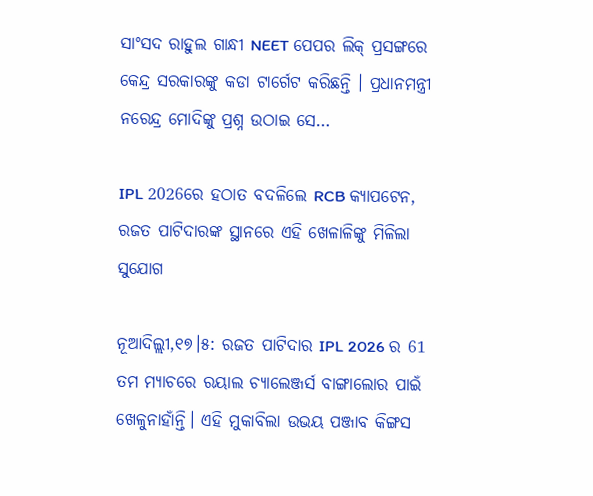ସାଂସଦ ରାହୁଲ ଗାନ୍ଧୀ NEET ପେପର ଲିକ୍ ପ୍ରସଙ୍ଗରେ କେନ୍ଦ୍ର ସରକାରଙ୍କୁ କଡା ଟାର୍ଗେଟ କରିଛନ୍ତି । ପ୍ରଧାନମନ୍ତ୍ରୀ ନରେନ୍ଦ୍ର ମୋଦିଙ୍କୁ ପ୍ରଶ୍ନ ଉଠାଇ ସେ…

IPL 2026ରେ ହଠାତ ବଦଳିଲେ RCB କ୍ୟାପଟେନ, ରଜତ ପାଟିଦାରଙ୍କ ସ୍ଥାନରେ ଏହି ଖେଳାଳିଙ୍କୁ ମିଳିଲା ସୁଯୋଗ

ନୂଆଦିଲ୍ଲୀ,୧୭।୫: ରଜତ ପାଟିଦାର IPL 2026 ର 61 ତମ ମ୍ୟାଚରେ ରୟାଲ ଚ୍ୟାଲେଞ୍ଜର୍ସ ବାଙ୍ଗାଲୋର ପାଇଁ ଖେଳୁନାହାଁନ୍ତି। ଏହି ମୁକାବିଲା ଉଭୟ ପଞ୍ଜାବ କିଙ୍ଗସ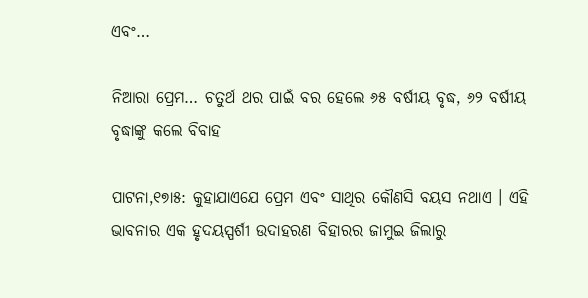ଏବଂ…

ନିଆରା ପ୍ରେମ… ଚତୁର୍ଥ ଥର ପାଇଁ ବର ହେଲେ ୬୫ ବର୍ଷୀୟ ବୃଦ୍ଧ, ୬୨ ବର୍ଷୀୟ ବୃଦ୍ଧାଙ୍କୁ କଲେ ବିବାହ

ପାଟନା,୧୭ା୫: କୁହାଯାଏଯେ ପ୍ରେମ ଏବଂ ସାଥିର କୌଣସି ବୟସ ନଥାଏ । ଏହି ଭାବନାର ଏକ ହୃଦୟସ୍ପର୍ଶୀ ଉଦାହରଣ ବିହାରର ଜାମୁଇ ଜିଲାରୁ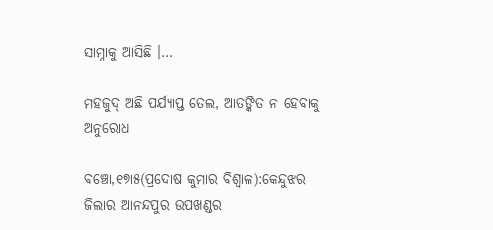ସାମ୍ନାକୁ ଆସିଛି ।…

ମହଜୁଦ୍‌ ଅଛି ପର୍ଯ୍ୟାପ୍ତ ତେଲ, ଆତଙ୍କିତ ନ ହେବାକୁ ଅନୁରୋଧ

ବଞ୍ଚୋ,୧୭ା୫(ପ୍ରଦୋଷ କୁମାର ବିଶ୍ୱାଳ):କେନ୍ଦୁଝର ଜିଲାର ଆନନ୍ଦପୁର ଉପଖଣ୍ଡର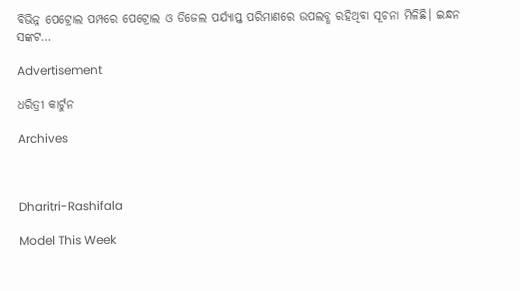ବିଭିନ୍ନ ପେଟ୍ରୋଲ ପମ୍ପରେ ପେଟ୍ରୋଲ ଓ ଡିଜେଲ ପର୍ଯ୍ୟାପ୍ତ ପରିମାଣରେ ଉପଲବ୍ଧ ରହିଥିବା ସୂଚନା ମିଳିଛି। ଇନ୍ଧନ ସଙ୍କଟ…

Advertisement

ଧରିତ୍ରୀ କାର୍ଟୁନ

Archives



Dharitri-Rashifala

Model This Week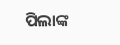ପିଲାଙ୍କ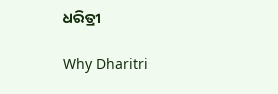ଧରିତ୍ରୀ

Why Dharitri